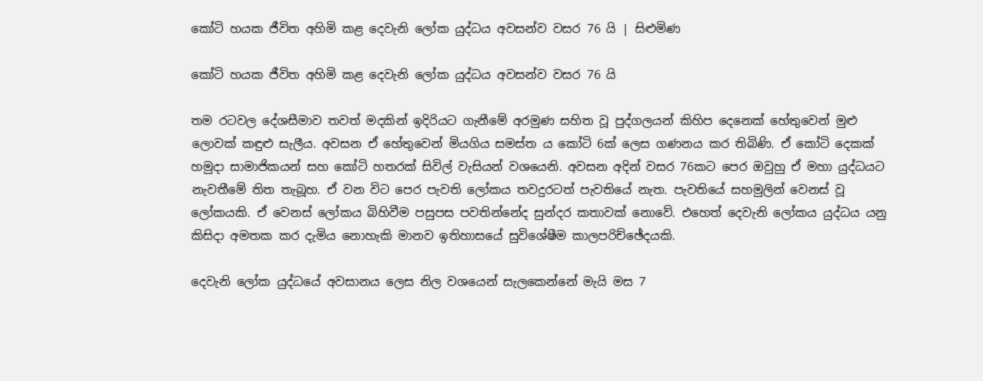කෝටි හයක ජීවිත අහිමි කළ දෙවැනි ලෝක යුද්ධය අවසන්ව වසර 76 යි | සිළුමිණ

කෝටි හයක ජීවිත අහිමි කළ දෙවැනි ලෝක යුද්ධය අවසන්ව වසර 76 යි

තම රටවල දේශසීමාව තවත් මදකින් ඉදිරියට ගැනීමේ අරමුණ සහිත වූ පුද්ගලයන් කිහිප දෙනෙක් හේතුවෙන් මුළු ලොවක් කඳුළු සැලීය. අවසන ඒ හේතුවෙන් මියගිය සමස්ත ය කෝටි 6ක් ලෙස ගණනය කර තිබිණි. ඒ කෝටි දෙකක් හමුදා සාමාජිකයන් සහ කෝටි හතරක් සිවිල් වැසියන් වශයෙනි. අවසන අදින් වසර 76කට පෙර ඔවුහු ඒ මහා යුද්ධයට නැවතීමේ තිත තැබූහ. ඒ වන විට පෙර පැවති ලෝකය තවදුරටත් පැවතියේ නැත. පැවතියේ සහමුලින් වෙනස් වූ ලෝකයකි. ඒ වෙනස් ලෝකය බිහිවීම පසුපස පවතින්නේද සුන්දර කතාවක් නොවේ. එහෙත් දෙවැනි ලෝකය යුද්ධය යනු කිසිදා අමතක කර දැමිය නොහැකි මානව ඉතිහාසයේ සුවිශේෂීම කාලපරිච්ඡේදයකි.

දෙවැනි ලෝක යුද්ධයේ අවසානය ලෙස නිල වශයෙන් සැලකෙන්නේ මැයි මස 7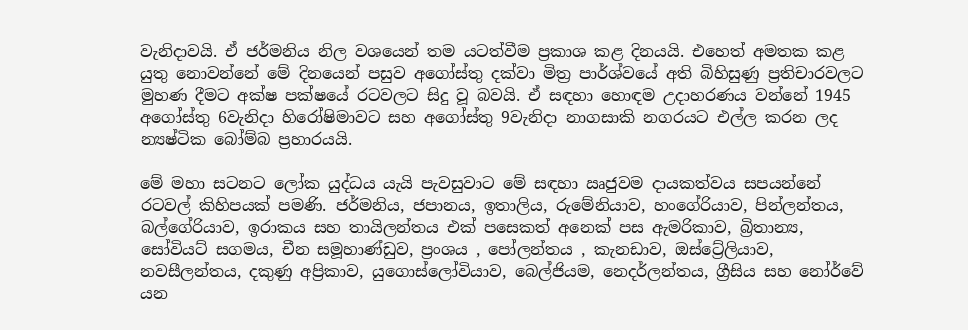වැනිදාවයි. ඒ ජර්මනිය නිල වශයෙන් තම යටත්වීම ප්‍රකාශ කළ දිනයයි. එහෙත් අමතක කළ යුතු නොවන්නේ මේ දිනයෙන් පසුව අගෝස්තු දක්වා මිත්‍ර පාර්ශ්වයේ අති බිහිසුණු ප්‍රතිචාරවලට මුහණ දීමට අක්ෂ පක්ෂයේ රටවලට සිදු වූ බවයි. ඒ සඳහා හොඳම උදාහරණය වන්නේ 1945 අගෝස්තු 6වැනිදා හිරෝෂිමාවට සහ අගෝස්තු 9වැනිදා නාගසාකි නගරයට එල්ල කරන ලද න්‍යෂ්ටික බෝම්බ ප්‍රහාරයයි.

මේ මහා සටනට ලෝක යුද්ධය යැයි පැවසුවාට මේ සඳහා ඍජුවම දායකත්වය සපයන්නේ රටවල් කිහිපයක් පමණි. ජර්මනිය, ජපානය, ඉතාලිය, රුමේනියාව, හංගේරියාව, පින්ලන්තය, බල්ගේරියාව, ඉරාකය සහ තායිලන්තය එක් පසෙකත් අනෙක් පස ඇමරිකාව, බ්‍රිතාන්‍ය, සෝවියට් සගමය, චීන සමූහාණ්ඩුව, ප්‍රංශය , පෝලන්තය , කැනඩාව, ඔස්ට්‍රේලියාව, නවසීලන්තය, දකුණු අප්‍රිකාව, යුගොස්ලෝවියාව, බෙල්ජියම, නෙදර්ලන්තය, ග්‍රීසිය සහ නෝර්වේ යන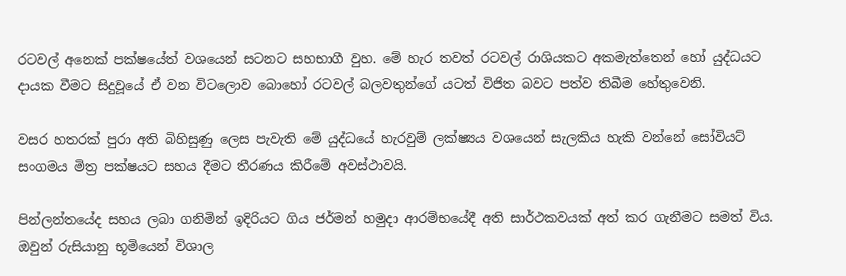රටවල් අනෙක් පක්ෂයේත් වශයෙන් සටනට සහභාගී වුහ. මේ හැර තවත් රටවල් රාශියකට අකමැත්තෙන් හෝ යුද්ධයට දායක වීමට සිදුවූයේ ඒ වන විටලොව බොහෝ රටවල් බලවතුන්ගේ යටත් විජිත බවට පත්ව තිබීම හේතුවෙනි.

වසර හතරක් පුරා අති බිහිසුණු ලෙස පැවැති මේ යුද්ධයේ හැරවුම් ලක්ෂ්‍යය වශයෙන් සැලකිය හැකි වන්නේ සෝවියට් සංගමය මිත්‍ර පක්ෂයට සහය දීමට තීරණය කිරීමේ අවස්ථාවයි.

පින්ලන්තයේද සහය ලබා ගනිමින් ඉදිරියට ගිය ජර්මන් හමුදා ආරම්භයේදී අති සාර්ථකවයක් අත් කර ගැනීමට සමත් විය. ඔවුන් රුසියානු භූමියෙන් විශාල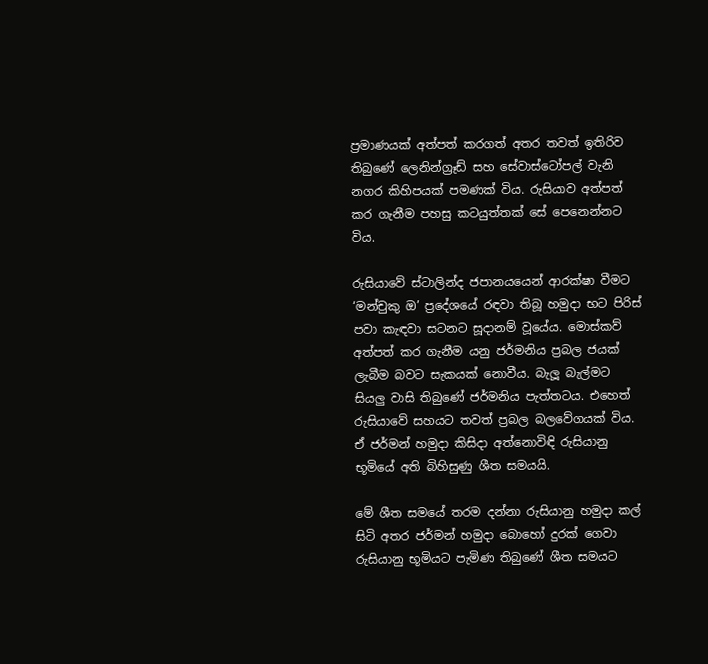ප්‍රමාණයක් අත්පත් කරගත් අතර තවත් ඉතිරිව තිබුණේ ලෙනින්ග්‍රෑඩ් සහ සේවාස්ටෝපල් වැනි නගර කිහිපයක් පමණක් විය. රුසියාව අත්පත් කර ගැනීම පහසු කටයුත්තක් සේ පෙනෙන්නට විය.

රුසියාවේ ස්ටාලින්ද ජපානයයෙන් ආරක්ෂා වීමට ‘මන්චුකු ඔ’ ප්‍රදේශයේ රඳවා තිබූ හමුදා භට පිරිස් පවා කැඳවා සටනට සූදානම් වූයේය. මොස්කව් අත්පත් කර ගැනීම යනු ජර්මනිය ප්‍රබල ජයක් ලැබීම බවට සැකයක් නොවීය. බැලූ බැල්මට සියලු වාසි තිබුණේ ජර්මනිය පැත්තටය. එහෙත් රුසියාවේ සහයට තවත් ප්‍රබල බලවේගයක් විය. ඒ ජර්මන් හමුදා කිසිදා අත්නොවිඳි රුසියානු භූමියේ අති බිහිසුණු ශීත සමයයි.

මේ ශීත සමයේ තරම දන්නා රුසියානු හමුදා කල් සිටි අතර ජර්මන් හමුදා බොහෝ දුරක් ගෙවා රුසියානු භූමියට පැමිණ තිබුණේ ශීත සමයට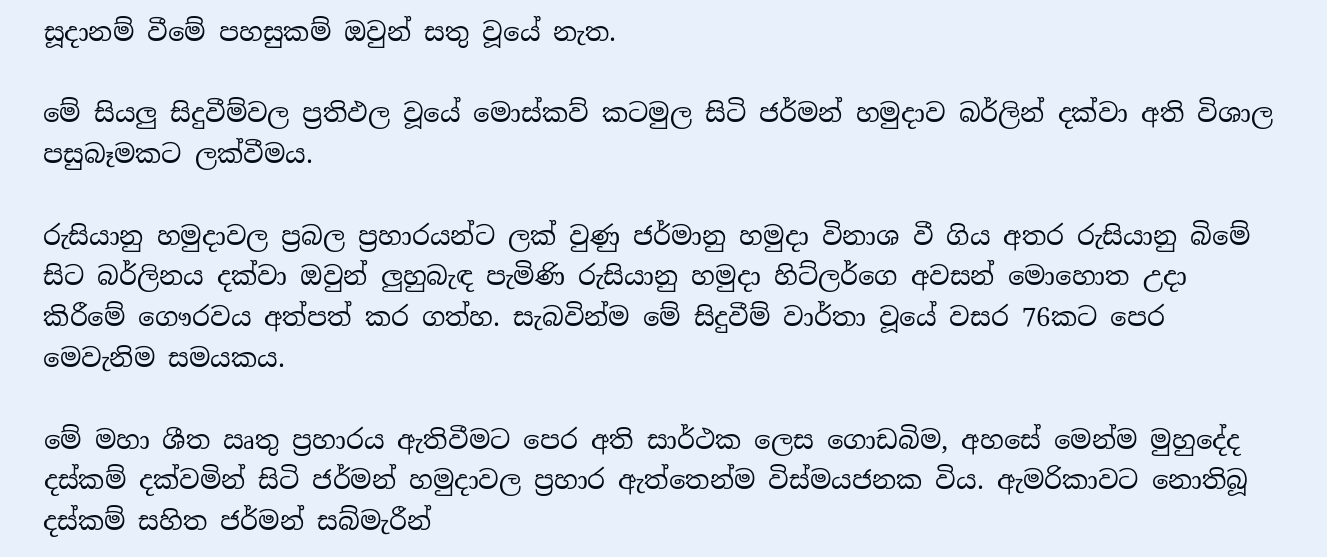සූදානම් වීමේ පහසුකම් ඔවුන් සතු වූයේ නැත.

මේ සියලු සිදුවීම්වල ප්‍රතිඵල වූයේ මොස්කව් කටමුල සිටි ජර්මන් හමුදාව බර්ලින් දක්වා අති විශාල පසුබෑමකට ලක්වීමය.

රුසියානු හමුදාවල ප්‍රබල ප්‍රහාරයන්ට ලක් වුණු ජර්මානු හමුදා විනාශ වී ගිය අතර රුසියානු බිමේ සිට බර්ලිනය දක්වා ඔවුන් ලුහුබැඳ පැමිණි රුසියානු හමුදා හිට්ලර්ගෙ අවසන් මොහොත උදා කිරීමේ ගෞරවය අත්පත් කර ගත්හ. සැබවින්ම මේ සිදුවීම් වාර්තා වූයේ වසර 76කට පෙර මෙවැනිම සමයකය.

මේ මහා ශීත ඍතු ප්‍රහාරය ඇතිවීමට පෙර අති සාර්ථක ලෙස ගොඩබිම, අහසේ මෙන්ම මුහුදේද දස්කම් දක්වමින් සිටි ජර්මන් හමුදාවල ප්‍රහාර ඇත්තෙන්ම විස්මයජනක විය. ඇමරිකාවට නොතිබූ දස්කම් සහිත ජර්මන් සබ්මැරීන්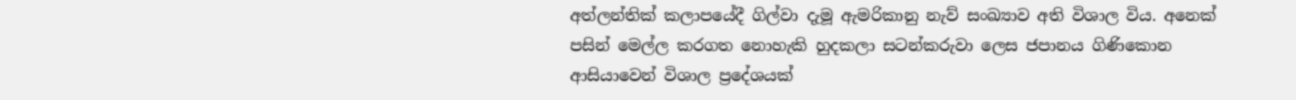අත්ලන්තික් කලාපයේදී ගිල්වා දැමූ ඇමරිකානු නැව් සංඛ්‍යාව අති විශාල විය. අනෙක් පසින් මෙල්ල කරගත නොහැකි හුදකලා සටන්කරුවා ලෙස ජපානය ගිණිකොන ආසියාවෙන් විශාල ප්‍රදේශයක්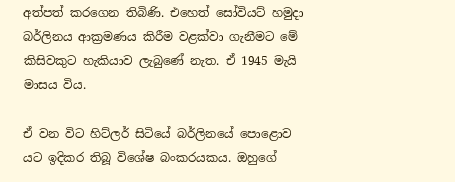අත්පත් කරගෙන තිබිණි. එහෙත් සෝවියට් හමුදා බර්ලිනය ආක්‍රමණය කිරීම වළක්වා ගැනීමට මේ කිසිවකුට හැකියාව ලැබුණේ නැත. ඒ 1945 මැයි මාසය විය.

ඒ වන විට හිට්ලර් සිටියේ බර්ලිනයේ පොළොව යට ඉදිකර තිබූ විශේෂ බංකරයකය. ඔහු‌ගේ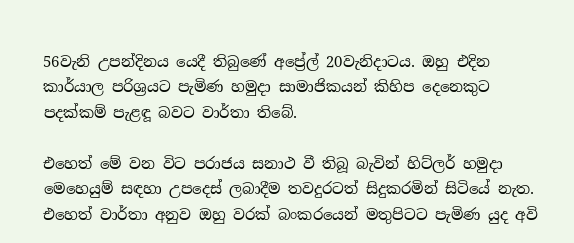56වැනි උපන්දිනය යෙදී තිබුණේ අප්‍රේල් 20වැනිදාටය. ඔහු එදින කාර්යාල පරිශ්‍රයට පැමිණ හමුදා සාමාජිකයන් කිහිප දෙනෙකුට පදක්කම් පැළඳූ බවට වාර්තා තිබේ.

එහෙත් මේ වන විට පරාජය සනාථ වී තිබූ බැවින් හිට්ලර් හමුදා මෙහෙයුම් සඳහා උපදෙස් ලබාදීම තවදුරටත් සිදුකරමින් සිටියේ නැත. එහෙත් වාර්තා අනුව ඔහු වරක් බංකරයෙන් මතුපිටට පැමිණ යුද අවි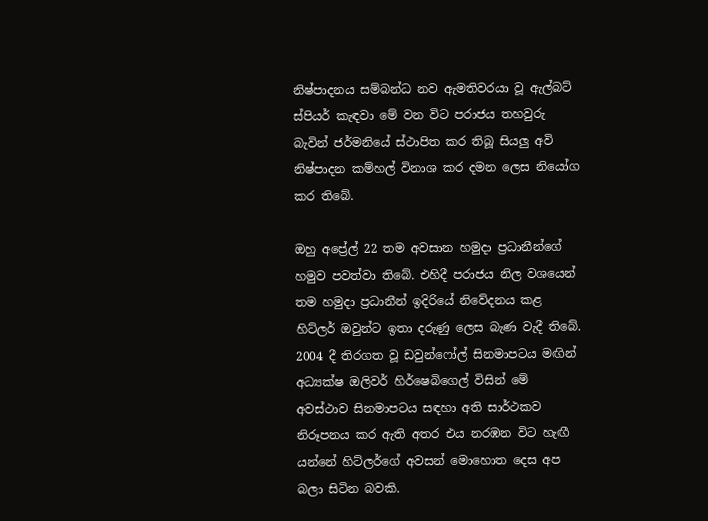නිෂ්පාදනය සම්බන්ධ නව ඇමතිවරයා වූ ඇල්බට් ස්පියර් කැඳවා මේ වන විට පරාජය තහවුරු බැවින් ජර්මනියේ ස්ථාපිත කර තිබූ සියලු අවි නිෂ්පාදන කම්හල් විනාශ කර දමන ලෙස නියෝග කර තිබේ.

ඔහු අප්‍රේල් 22 තම අවසාන හමුදා ප්‍රධානීන්ගේ හමුව පවත්වා තිබේ. එහිදී පරාජය නිල වශයෙන් තම හමුදා ප්‍රධානීන් ඉදිරියේ නිවේදනය කළ හිට්ලර් ඔවුන්ට ඉතා දරුණු ලෙස බැණ වැදී තිබේ. 2004 දී තිරගත වූ ඩවුන්ෆෝල් සිනමාපටය මඟින් අධ්‍යක්ෂ ඔලිවර් හිර්ෂෙබිගෙල් විසින් මේ අවස්ථාව සිනමාපටය සඳහා අති සාර්ථකව නිරූපනය කර ඇති අතර එය නරඹන විට හැඟී යන්නේ හිට්ලර්ගේ අවසන් මොහොත දෙස අප බලා සිටින බවකි.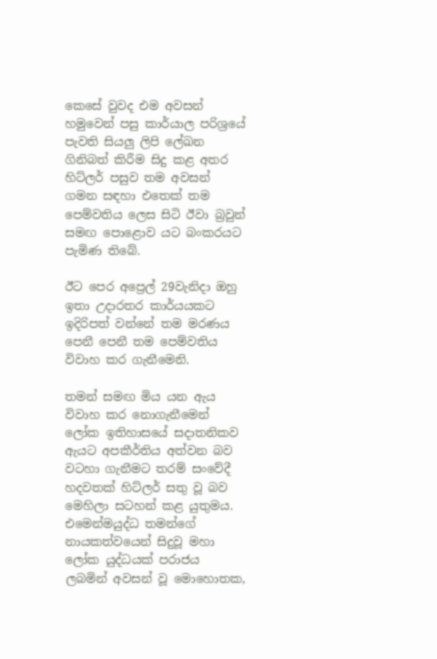කෙසේ වුවද එම අවසන් හමුවෙන් පසු කාර්යාල පරිශ්‍රයේ පැවති සියලු ලිපි ලේඛන ගිනිබත් කිරීම සිදු කළ අතර හිට්ලර් පසුව තම අවසන් ගමන සඳහා එතෙක් තම පෙම්වතිය ලෙස සිටි ඊවා බ්‍රවුන් සමඟ පොළොව යට බංකරයට පැමිණ තිබේ.

ඊට පෙර අප්‍රෙල් 29වැනිදා ඔහු ඉතා උදාරතර කාර්යයකට ඉදිරිපත් වන්නේ තම මරණය පෙනී පෙනී තම පෙම්වතිය විවාහ කර ගැනීමෙනි.

තමන් සමඟ මිය යන ඇය විවාහ කර නොගැනීමෙන් ලෝක ඉතිහාසයේ සදාතනිකව ඇයට අපකීර්තිය අත්වන බව වටහා ගැනීමට තරම් සංවේදී හදවතක් හිට්ලර් සතු වූ බව මෙහිලා සටහන් කළ යුතුමය. එමෙන්මයුද්ධ තමන්ගේ නායකත්වයෙන් සිදුවූ මහා ලෝක යුද්ධයක් පරාජය ලබමින් අවසන් වූ මොහොතක,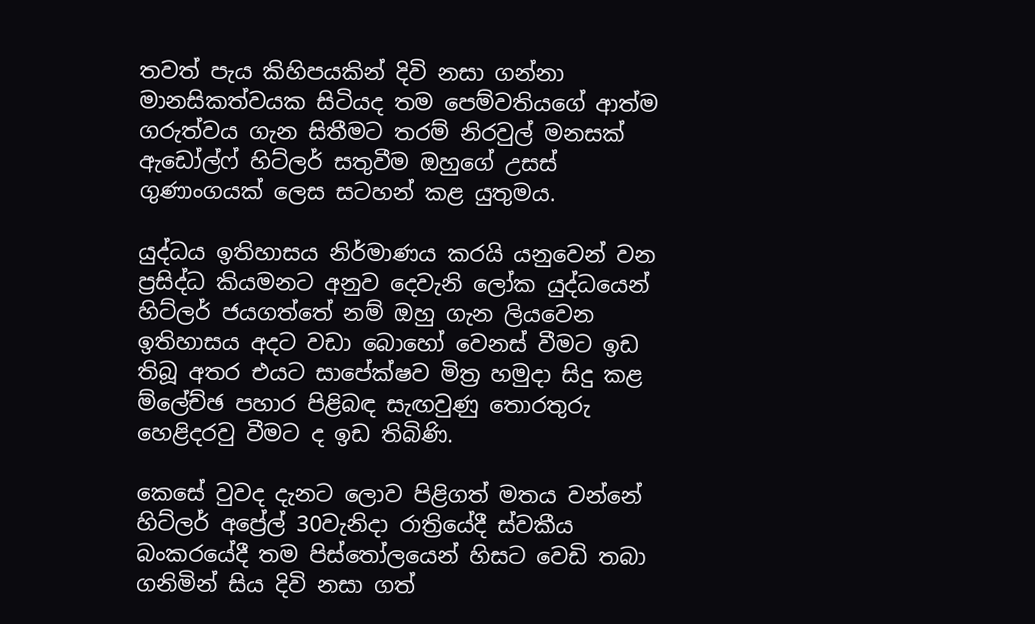තවත් පැය කිහිපයකින් දිවි නසා ගන්නා මානසිකත්වයක සිටියද තම පෙම්වතියගේ ආත්ම ගරුත්වය ගැන සිතීමට තරම් නිරවුල් මනසක් ඇඩෝල්ෆ් හිට්ලර් සතුවීම ඔහුගේ උසස් ගුණාංගයක් ලෙස සටහන් කළ යුතුමය.

යුද්ධය ඉතිහාසය නිර්මාණය කරයි යනුවෙන් වන ප්‍රසිද්ධ කියමනට අනුව දෙවැනි ලෝක යුද්ධයෙන් හිට්ලර් ජයගත්තේ නම් ඔහු ගැන ලියවෙන ඉතිහාසය අදට වඩා බොහෝ වෙනස් වීමට ඉඩ තිබූ අතර එයට සාපේක්ෂව මිත්‍ර හමුදා සිදු කළ ම්ලේච්ඡ පහාර පිළිබඳ සැඟවුණු තොරතුරු හෙළිදරවු වීමට ද ඉඩ තිබිණි.

කෙසේ වුවද දැනට ලොව පිළිගත් මතය වන්නේ හිට්ලර් අප්‍රේල් 30වැනිදා රාත්‍රියේදී ස්වකීය බංකරයේදී තම පිස්තෝලයෙන් හිසට වෙඩි තබා ගනිමින් සිය දිවි නසා ගත්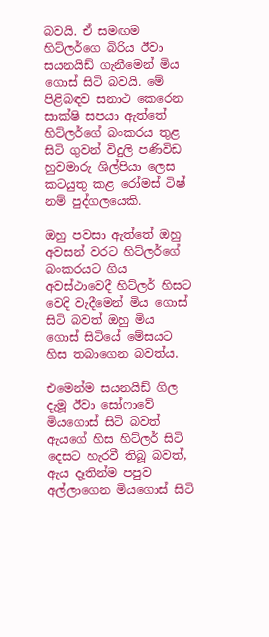බවයි. ඒ සමඟම හිට්ලර්ගෙ බිරිය ඊවා සයනයිඩ් ගැනීමෙන් මිය ගොස් සිටි බවයි. මේ පිළිබඳව සනාථ කෙරෙන සාක්ෂි සපයා ඇත්තේ හිට්ලර්ගේ බංකරය තුළ සිටි ගුවන් විදුලි පණිවිඩ හුවමාරු ශිල්පියා ලෙස කටයුතු කළ රෝමස් ටිෂ් නම් පුද්ගලයෙකි.

ඔහු පවසා ඇත්තේ ඔහු අවසන් වරට හිට්ලර්ගේ බංකරයට ගිය අවස්ථාවෙදී හිට්ලර් හිසට වෙදි වැදීමෙන් මිය ගොස් සිටි බවත් ඔහු මිය ගොස් සිටියේ මේසයට හිස තබාගෙන බවත්ය.

එමෙන්ම සයනයිඩ් ගිල දැමූ ඊවා සෝෆාවේ මියගොස් සිටි බවත් ඇයගේ හිස හිට්ලර් සිටි දෙසට හැරවී තිබූ බවත්, ඇය දෑතින්ම පපුව අල්ලාගෙන මියගොස් සිටි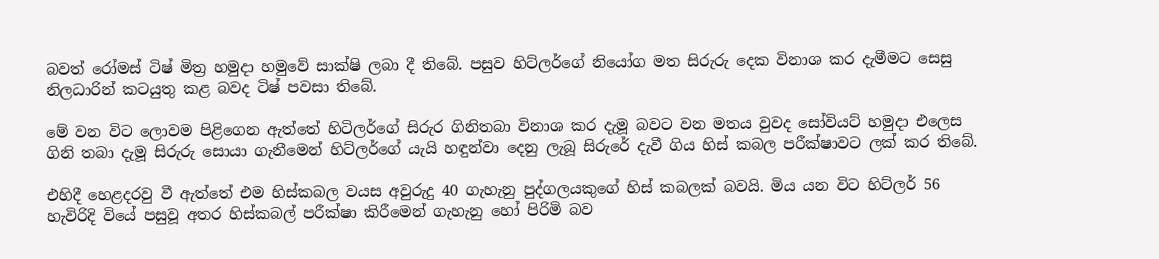බවත් රෝමස් ටිෂ් මිත්‍ර හමුදා හමුවේ සාක්ෂි ලබා දී තිබේ. පසුව හිට්ලර්ගේ නියෝග මත සිරුරු දෙක විනාශ කර දැමීමට සෙසු නිලධාරින් කටයුතු කළ බවද ටිෂ් පවසා තිබේ.

මේ වන විට ලොවම පිළිගෙන ඇත්තේ හිටිලර්ගේ සිරුර ගිනිතබා විනාශ කර දැමූ බවට වන මතය වුවද සෝවියට් හමුදා එලෙස ගිනි තබා දැමූ සිරුරු සොයා ගැනීමෙන් හිට්ලර්ගේ යැයි හඳුන්වා දෙනු ලැබූ සිරුරේ දැවී ගිය හිස් කබල පරීක්ෂාවට ලක් කර තිබේ.

එහිදී හෙළදරවු වී ඇත්තේ එම හිස්කබල වයස අවුරුදු 40 ගැහැනු පුද්ගලයකුගේ හිස් කබලක් බවයි. මිය යන විට හිට්ලර් 56 හැවිරිදි වියේ පසුවූ අතර හිස්කබල් පරීක්ෂා කිරීමෙන් ගැහැනු හෝ පිරිමි බව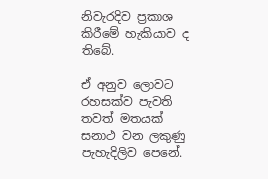නිවැරදිව ප්‍රකාශ කිරීමේ හැකියාව ද තිබේ.

ඒ අනුව ලොවට රහසක්ව පැවති තවත් මතයක් සනාථ වන ලකුණු පැහැදිලිව පෙනේ.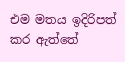එම මතය ඉදිරිපත් කර ඇත්තේ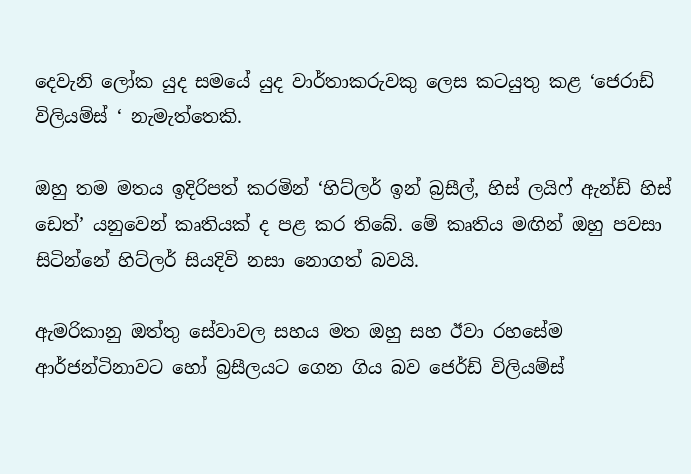දෙවැනි ලෝක යුද සමයේ යුද වාර්තාකරුවකු ලෙස කටයුතු කළ ‘ජෙරාඩ් විලියම්ස් ‘ නැමැත්තෙකි.

ඔහු තම මතය ඉදිරිපත් කරමින් ‘හිට්ලර් ඉන් බ්‍රසීල්, හිස් ලයිෆ් ඇන්ඩ් හිස් ඩෙත්’ යනුවෙන් කෘතියක් ද පළ කර තිබේ. මේ කෘතිය මඟින් ඔහු පවසා සිටින්නේ හිට්ලර් සියදිවි නසා නොගත් බවයි.

ඇමරිකානු ඔත්තු සේවාවල සහය මත ඔහු සහ ඊවා රහසේම ආර්ජන්ටිනාවට හෝ බ්‍රසීලයට ගෙන ගිය බව ජෙර්ඩ් විලියම්ස්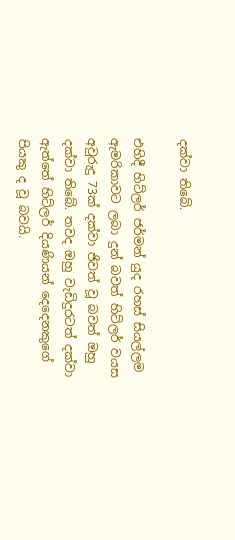දක්වා තිබේ.

එහිදී හිට්ලර් ජර්මන් යුද රහස් සියල්ලම ඇමරිකාවට ලබා දුන් බවත් හිට්ලර් වයස අවුරුදු 73ක් දක්වා ජිවත් වූ බවත් ඔහු දක්වා තිබේ. තවද ඔහු වැඩිදුරටත් දක්වා ඇත්තේ හිට්ලර් දියණියන් දෙදෙනකුගේ පියකු ද වූ බවයි.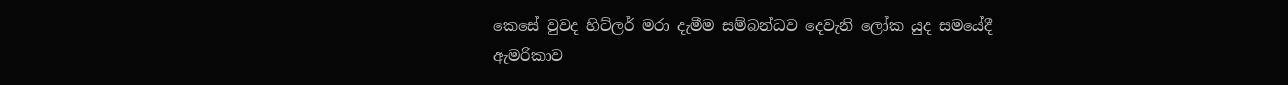කෙසේ වුවද හිට්ලර් මරා දැමීම සම්බන්ධව දෙවැනි ලෝක යුද සමයේදී ඇමරිකාව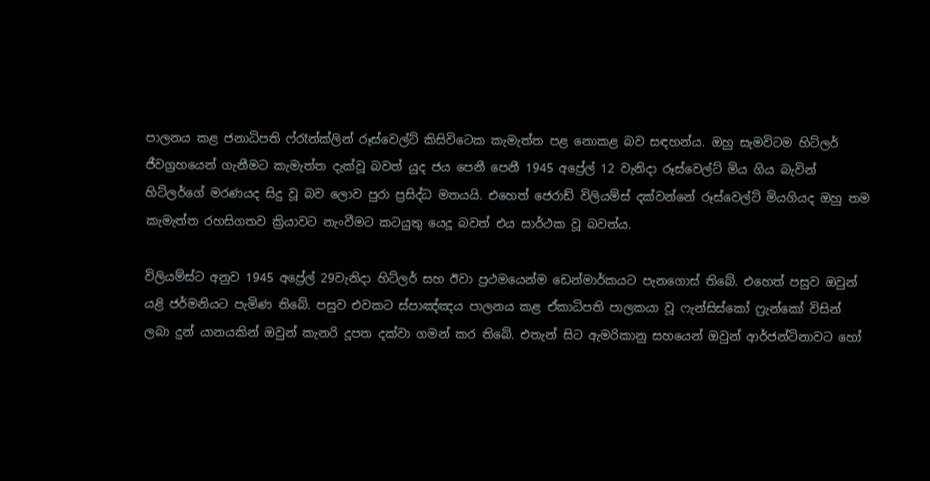පාලනය කළ ජනාධිපති ෆ්රෑන්ක්ලින් රූස්වෙල්ට් කිසිවිටෙක කැමැත්ත පළ නොකළ බව සඳහන්ය. ඔහු සැමවිටම හිට්ලර් ජීවග්‍රහයෙන් ගැනීමට කැමැත්ත දැක්වූ බවත් යුද ජය පෙනී පෙනී 1945 අප්‍රේල් 12 වැනිදා රූස්වෙල්ට් මිය ගිය බැවින් හිට්ලර්ගේ මරණයද සිදු වූ බව ලොව පුරා ප්‍රසිද්ධ මතයයි. එහෙත් ජෙරාඩ් විලියම්ස් දක්වන්නේ රූස්වෙල්ට් මියගියද ඔහු තම කැමැත්ත රහසිගතව ක්‍රියාවට නැංවීමට කටයුතු යෙදූ බවත් එය සාර්ථක වූ බවත්ය.

විලියම්ස්ට අනුව 1945 අප්‍රේල් 29වැනිදා හිට්ලර් සහ ඊවා ප්‍රථමයෙන්ම ඩෙන්මාර්කයට පැනගොස් තිබේ. එහෙත් පසුව ඔවුන් යළි ජර්මනියට පැමිණ තිබේ. පසුව එවකට ස්පාඤ්ඤය පාලනය කළ ඒකාධිපති පාලකයා වූ ෆැන්සිස්කෝ ‌ෆ්‍රැන්කෝ විසින් ලබා දුන් යානයකින් ඔවුන් කැනරි දූපත දක්වා ගමන් කර තිබේ. එතැන් සිට ඇමරිකානු සහයෙන් ඔවුන් ආර්ජන්ටිනාවට හෝ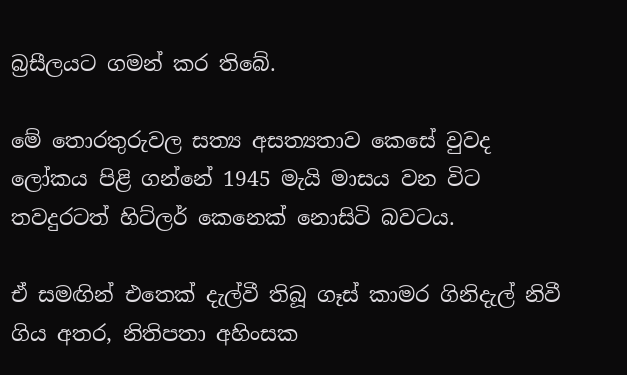බ්‍රසීලයට ගමන් කර තිබේ.

මේ තොරතුරුවල සත්‍ය අසත්‍යතාව කෙසේ වුවද ලෝකය පිළි ගන්නේ 1945 මැයි මාසය වන විට තවදුරටත් හිට්ලර් කෙනෙක් නොසිටි බවටය.

ඒ සමඟින් එතෙක් දැල්වී තිබූ ගෑස් කාමර ගිනිදැල් නිවී ගිය අතර, නිතිපතා අහිංසක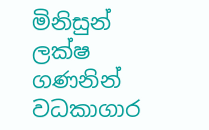මිනිසුන් ලක්ෂ ගණනින් වධකාගාර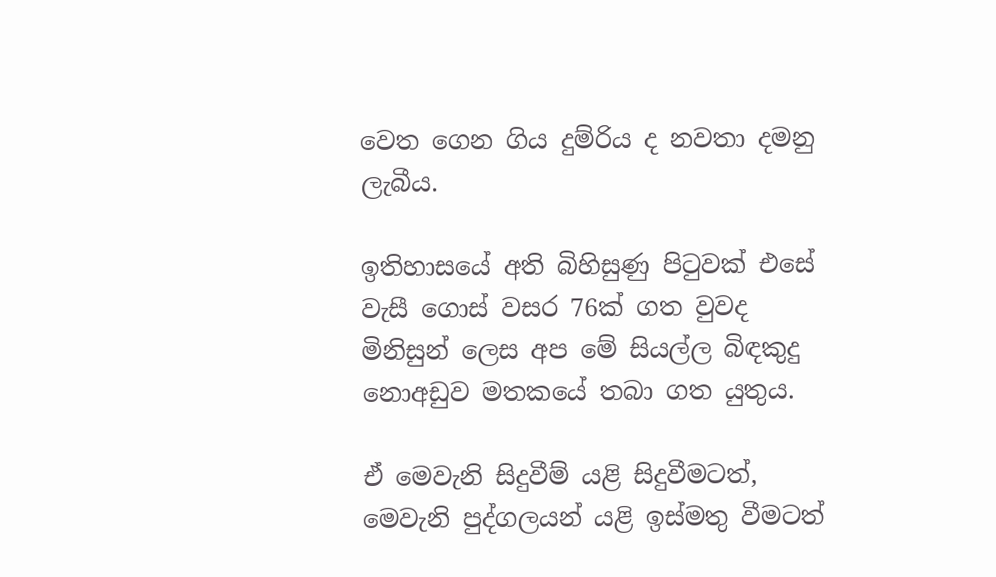වෙත ගෙන ගිය දුම්රිය ද නවතා දමනු ලැබීය.

ඉතිහාසයේ අති බිහිසුණු පිටුවක් එසේ වැසී ගොස් වසර 76ක් ගත වුවද මිනිසුන් ලෙස අප මේ සියල්ල බිඳකුදු නොඅඩුව මතකයේ තබා ගත යුතුය.

ඒ මෙවැනි සිදුවීම් යළි සිදුවීමටත්, මෙවැනි පුද්ගලයන් යළි ඉස්මතු වීමටත්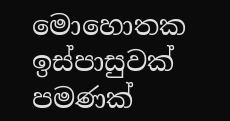මොහොතක ඉස්පාසුවක් පමණක්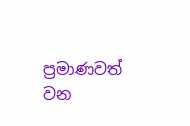ප්‍රමාණවත් වන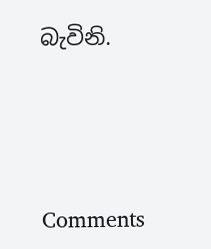බැවිනි.





Comments